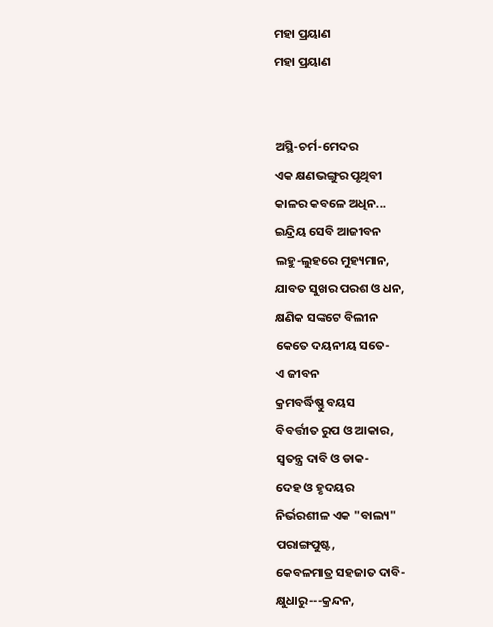ମହା ପ୍ରୟାଣ
ମହା ପ୍ରୟାଣ


ଅସ୍ଥି-ଚର୍ମ-ମେଦର
ଏକ କ୍ଷଣଭଙ୍ଗୁର ପୃଥିବୀ
କାଳର କବଳେ ଅଧିନ...
ଇନ୍ଦ୍ରିୟ ସେବି ଆଜୀବନ
ଲହୁ-ଲୁହରେ ମୁହ୍ୟମାନ,
ଯାବତ ସୁଖର ପରଶ ଓ ଧନ,
କ୍ଷଣିକ ସଙ୍କଟେ ବିଲୀନ
କେତେ ଦୟନୀୟ ସତେ-
ଏ ଜୀବନ
କ୍ରମବର୍ଦ୍ଧିଷ୍ଣୁ ବୟସ
ବିବର୍ତ୍ତୀତ ରୁପ ଓ ଆକାର,
ସ୍ୱତନ୍ତ୍ର ଦାବି ଓ ଡାକ-
ଦେହ ଓ ହୃଦୟର
ନିର୍ଭରଶୀଳ ଏକ "ବାଲ୍ୟ"
ପରାଙ୍ଗପୁଷ୍ଟ,
କେବଳମାତ୍ର ସହଜାତ ଦାବି-
କ୍ଷୁଧାରୁ---କ୍ରନ୍ଦନ,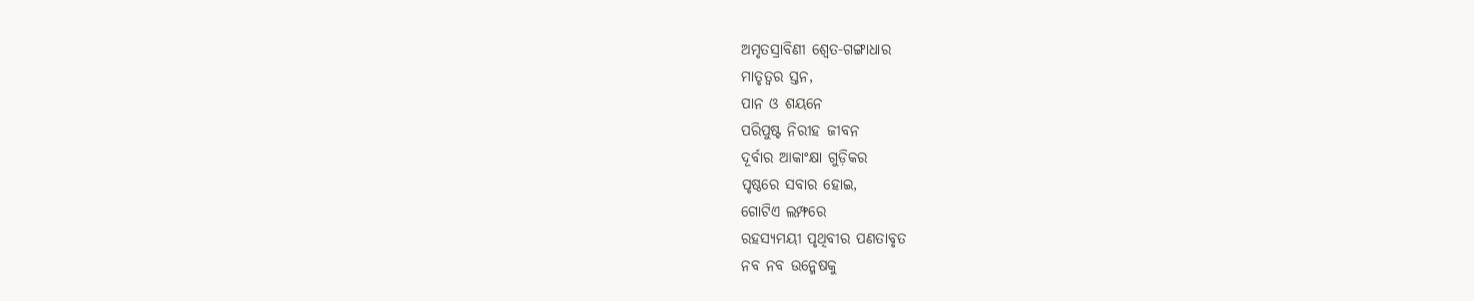ଅମୃତସ୍ରାବିଣୀ ଶ୍ୱେତ-ଗଙ୍ଗାଧାର
ମାତୃତ୍ୱର ସ୍ତନ,
ପାନ ଓ ଶୟନେ
ପରିପୁଷ୍ଟ ନିରୀହ ଜୀବନ
ଦୂର୍ବାର ଆକାଂକ୍ଷା ଗୁଡ଼ିକର
ପୃଷ୍ଠରେ ସବାର ହୋଇ,
ଗୋଟିଏ ଲମ୍ଫରେ
ରହସ୍ୟମୟୀ ପୃଥିବୀର ପଣତାବୃତ
ନବ ନବ ଉନ୍ମେଷକୁ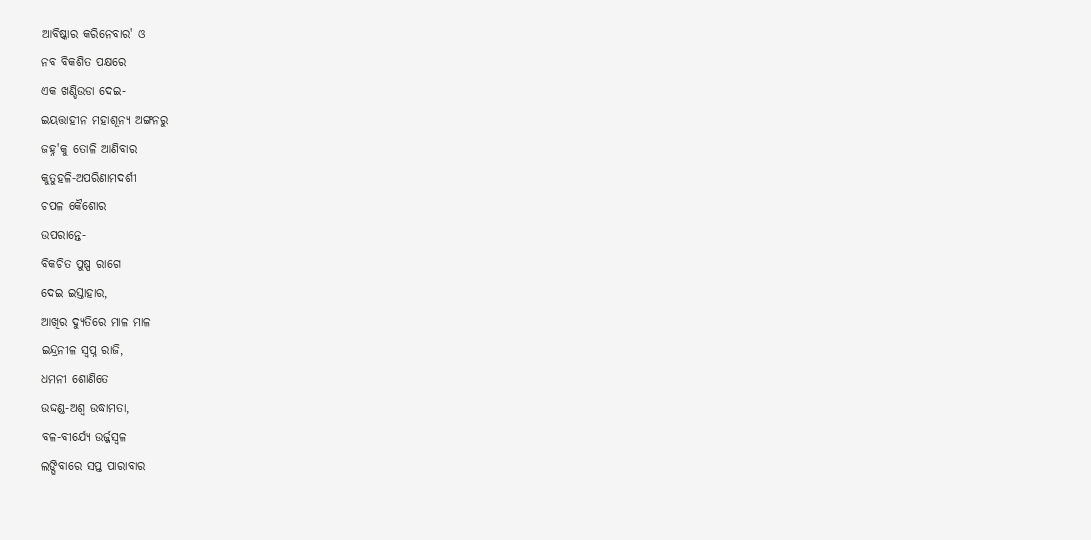ଆବିଷ୍କାର କରିନେବାର' ଓ
ନବ ବିକଶିତ ପକ୍ଷରେ
ଏକ ଖଣ୍ଡିଉଡା ଦେଇ-
ଇୟତ୍ତାହୀନ ମହାଶୂନ୍ୟ ଅଙ୍ଗନରୁ
ଜହ୍ନ'କୁ ତୋଳି ଆଣିବାର
କୁତୁହଳି-ଅପରିଣାମଦର୍ଶୀ
ଚପଳ କୈଶୋର
ଉପରାନ୍ତେ-
ବିକଚିତ ପୁଷ୍ପ ରାଗେ
ଦେଇ ଇସ୍ତାହାର,
ଆଖିର ଦ୍ୟୁତିରେ ମାଳ ମାଳ
ଇନ୍ଦ୍ରନୀଳ ସ୍ୱପ୍ନ ରାଜି,
ଧମନୀ ଶୋଣିତେ
ଉଦ୍ଦଣ୍ଡ-ଅଶ୍ୱ ଉଦ୍ଧାମତା,
ବଳ-ବୀର୍ଯ୍ୟେ ଉର୍ଜ୍ଜସ୍ୱଳ
ଲଙ୍ଘିବାରେ ସପ୍ତ ପାରାବାର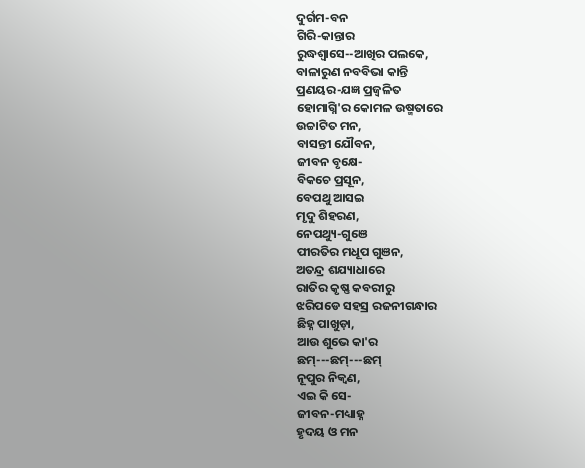ଦୁର୍ଗମ-ବନ
ଗିରି-କାନ୍ତାର
ରୁଦ୍ଧଶ୍ୱାସେ--ଆଖିର ପଲକେ,
ବାଳାରୁଣ ନବବିଭା କାନ୍ତି
ପ୍ରଣୟର-ଯଜ୍ଞ ପ୍ରଜ୍ୱଳିତ
ହୋମାଗ୍ନି'ର କୋମଳ ଉଷ୍ମତାରେ
ଉଚ୍ଚାଟିତ ମନ,
ବାସନ୍ତୀ ଯୌବନ,
ଜୀବନ ବୃକ୍ଷେ-
ବିକଚେ ପ୍ରସୂନ,
ବେପଥୁ ଆସଇ
ମୃଦୁ ଶିହରଣ,
ନେପଥ୍ୟୁ-ଗୁଞେ
ପୀରତିର ମଧୂପ ଗୁଞନ,
ଅତନ୍ଦ୍ର ଶଯ୍ୟାଧାରେ
ରାତିର କୃଷ୍ଣ କବରୀରୁ
ଝରିପଡେ ସହସ୍ର ରଜନୀଗନ୍ଧାର
ଛିହ୍ନ ପାଖୁଡ଼ା,
ଆଉ ଶୁଭେ କା'ର
ଛମ୍---ଛମ୍---ଛମ୍
ନୂପୁର ନିକ୍ୱଣ,
ଏଇ କି ସେ-
ଜୀବନ-ମଧ୍ୟାହ୍ନ
ହୃଦୟ ଓ ମନ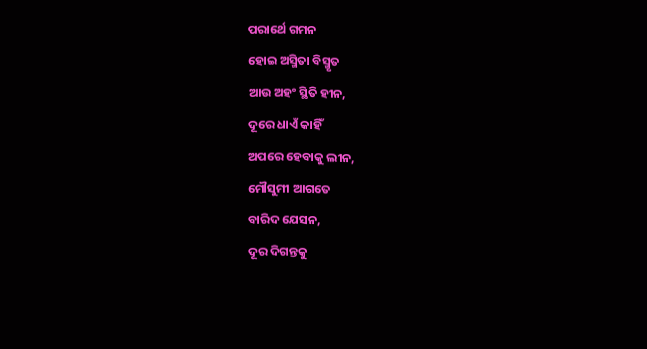ପରାର୍ଥେ ଗମନ
ହୋଇ ଅସ୍ମିତା ବିସ୍ମୃତ
ଆଉ ଅହଂ ସ୍ଥିତି ହୀନ,
ଦୂରେ ଧାଏଁ କାହିଁ
ଅପରେ ହେବାକୁ ଲୀନ,
ମୌସୁମୀ ଆଗତେ
ବାରିଦ ଯେସନ,
ଦୂର ଦିଗନ୍ତକୁ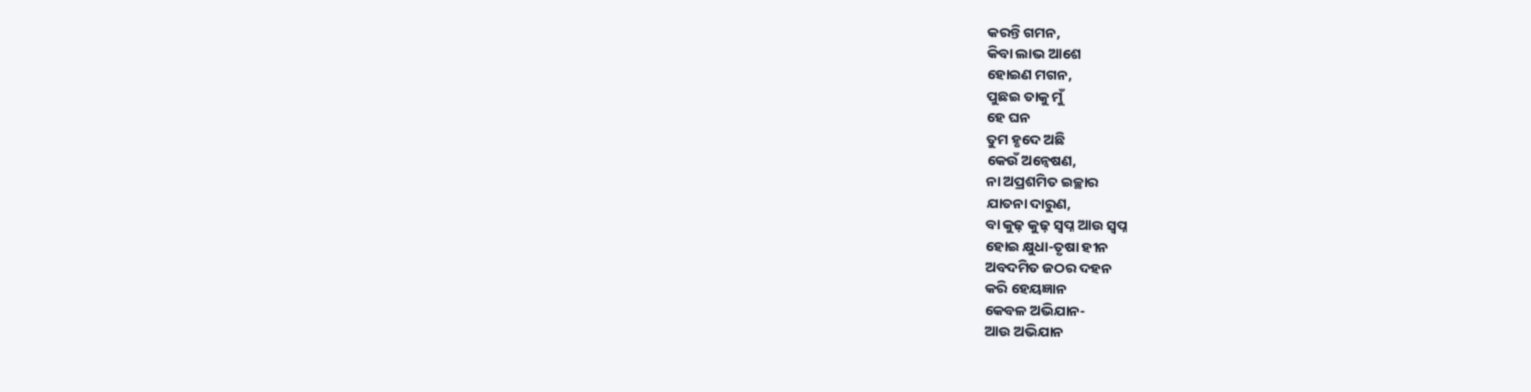କରନ୍ତି ଗମନ,
କିବା ଲାଭ ଆଶେ
ହୋଇଣ ମଗନ,
ପୁଛଇ ତାକୁ ମୁଁ
ହେ ଘନ
ତୁମ ହୃଦେ ଅଛି
କେଉଁ ଅନ୍ୱେଷଣ,
ନା ଅପ୍ରଶମିତ ଇଚ୍ଛାର
ଯାତନା ଦାରୁଣ,
ବା କୁଢ଼ କୁଢ଼ ସ୍ୱପ୍ନ ଆଉ ସ୍ୱପ୍ନ
ହୋଇ କ୍ଷୁଧା-ତୃଷା ହୀନ
ଅବଦମିତ ଜଠର ଦହନ
କରି ହେୟଜ୍ଞାନ
କେବଳ ଅଭିଯାନ-
ଆଉ ଅଭିଯାନ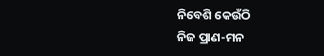ନିବେଶି କେଉଁଠି
ନିଜ ପ୍ରାଣ-ମନ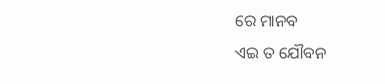ରେ ମାନବ
ଏଇ ତ ଯୌବନ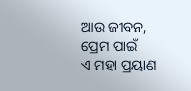ଆଉ ଜୀବନ,
ପ୍ରେମ ପାଇଁ
ଏ ମହା ପ୍ରୟାଣ